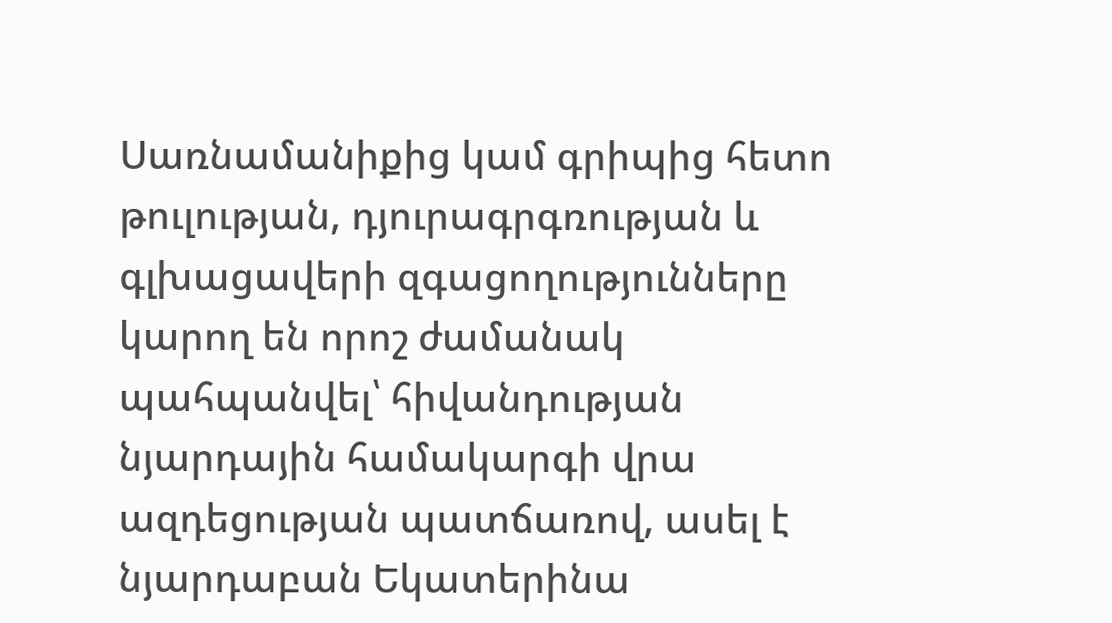Սառնամանիքից կամ գրիպից հետո թուլության, դյուրագրգռության և գլխացավերի զգացողությունները կարող են որոշ ժամանակ պահպանվել՝ հիվանդության նյարդային համակարգի վրա ազդեցության պատճառով, ասել է նյարդաբան Եկատերինա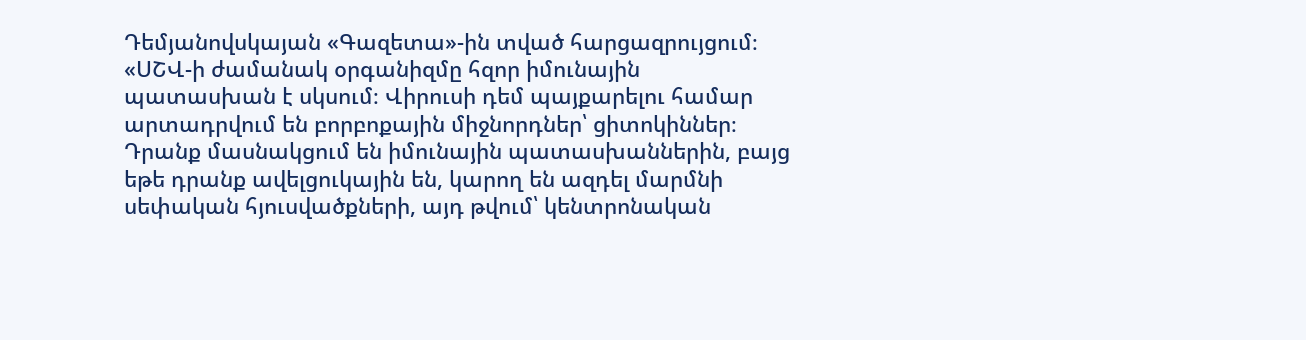Դեմյանովսկայան «Գազետա»-ին տված հարցազրույցում։
«ՍՇՎ-ի ժամանակ օրգանիզմը հզոր իմունային պատասխան է սկսում։ Վիրուսի դեմ պայքարելու համար արտադրվում են բորբոքային միջնորդներ՝ ցիտոկիններ։ Դրանք մասնակցում են իմունային պատասխաններին, բայց եթե դրանք ավելցուկային են, կարող են ազդել մարմնի սեփական հյուսվածքների, այդ թվում՝ կենտրոնական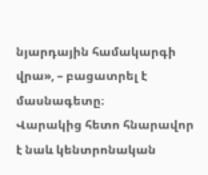նյարդային համակարգի վրա», – բացատրել է մասնագետը։
Վարակից հետո հնարավոր է նաև կենտրոնական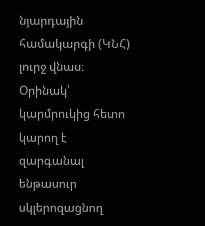նյարդային համակարգի (ԿՆՀ) լուրջ վնաս։ Օրինակ՝ կարմրուկից հետո կարող է զարգանալ ենթասուր սկլերոզացնող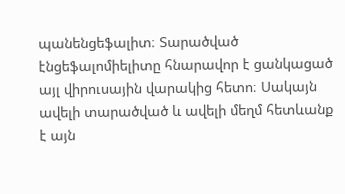պանենցեֆալիտ։ Տարածված էնցեֆալոմիելիտը հնարավոր է ցանկացած այլ վիրուսային վարակից հետո։ Սակայն ավելի տարածված և ավելի մեղմ հետևանք է այն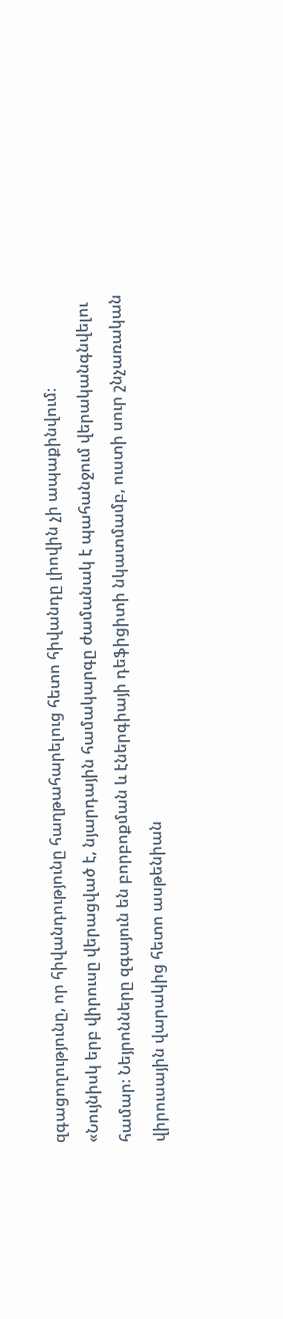զգացողությունը, որ հիվանդությունը հաղթահարելուց հետո հիվանդը լիովին չի ապաքինվում։
«Նույնիսկ երբ վիրուսը վերացված է, նյարդային համակարգը ժամանակ է պահանջում վերականգնվելու համար։ Նեյրոնները զգայուն են բորբոքման և էներգիայի դեֆիցիտի նկատմամբ, ուստի սուր շնչառական վիրուսային վարակից հետո ասթենիան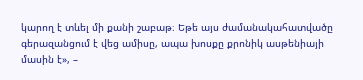կարող է տևել մի քանի շաբաթ։ Եթե այս ժամանակահատվածը գերազանցում է վեց ամիսը, ապա խոսքը քրոնիկ ասթենիայի մասին է», –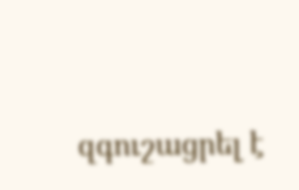զգուշացրել է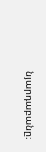նյարդաբանը։